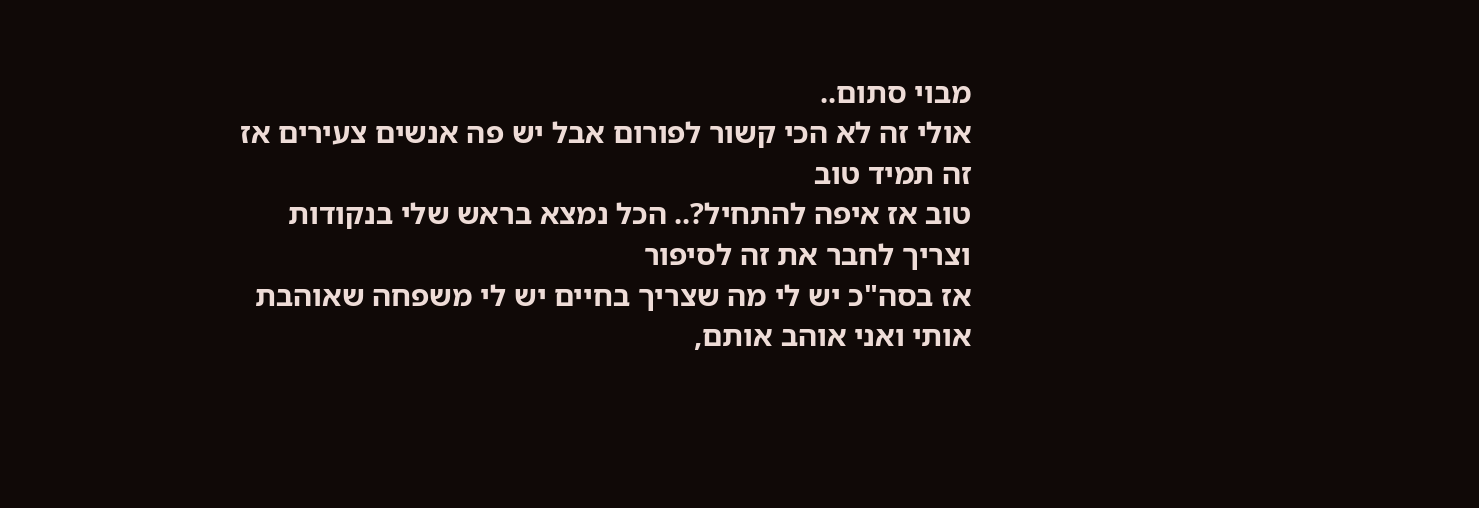מבוי סתום..
אולי זה לא הכי קשור לפורום אבל יש פה אנשים צעירים אז זה תמיד טוב
טוב אז איפה להתחיל?.. הכל נמצא בראש שלי בנקודות וצריך לחבר את זה לסיפור
אז בסה"כ יש לי מה שצריך בחיים יש לי משפחה שאוהבת אותי ואני אוהב אותם,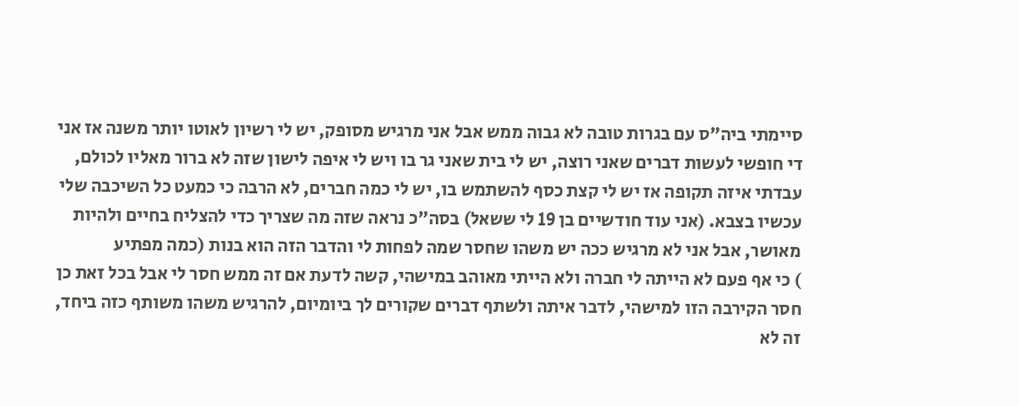סיימתי ביה"ס עם בגרות טובה לא גבוה ממש אבל אני מרגיש מסופק, יש לי רשיון לאוטו יותר משנה אז אני די חופשי לעשות דברים שאני רוצה, יש לי בית שאני גר בו ויש לי איפה לישון שזה לא ברור מאליו לכולם, עבדתי איזה תקופה אז יש לי קצת כסף להשתמש בו, יש לי כמה חברים, לא הרבה כי כמעט כל השיכבה שלי עכשיו בצבא. (אני עוד חודשיים בן 19 לי ששאל) בסה"כ נראה שזה מה שצריך כדי להצליח בחיים ולהיות מאושר, אבל אני לא מרגיש ככה יש משהו שחסר שמה לפחות לי והדבר הזה הוא בנות (כמה מפתיע
) כי אף פעם לא הייתה לי חברה ולא הייתי מאוהב במישהי, קשה לדעת אם זה ממש חסר לי אבל בכל זאת כן חסר הקירבה הזו למישהי, לדבר איתה ולשתף דברים שקורים לך ביומיום, להרגיש משהו משותף כזה ביחד, זה לא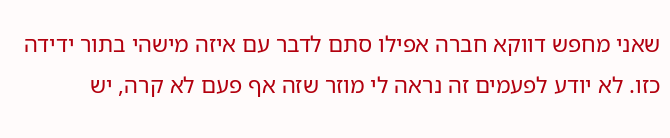שאני מחפש דווקא חברה אפילו סתם לדבר עם איזה מישהי בתור ידידה כזו. לא יודע לפעמים זה נראה לי מוזר שזה אף פעם לא קרה, יש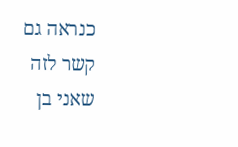כנראה גם קשר לזה שאני בן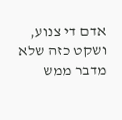אדם די צנוע, ושקט כזה שלא מדבר ממש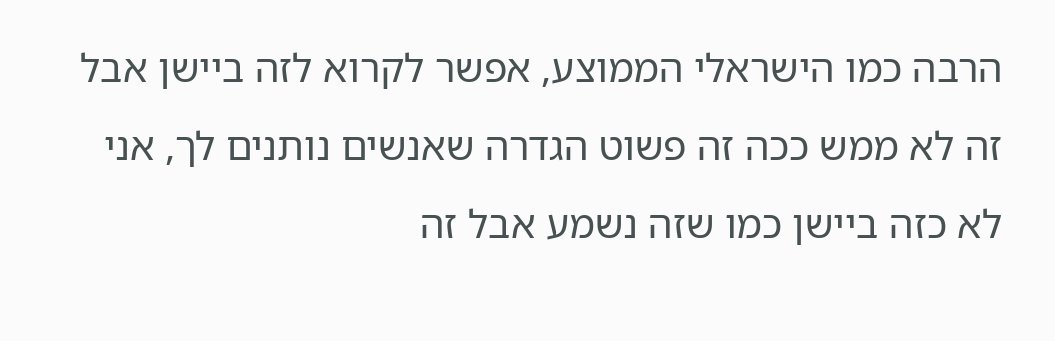הרבה כמו הישראלי הממוצע, אפשר לקרוא לזה ביישן אבל זה לא ממש ככה זה פשוט הגדרה שאנשים נותנים לך, אני לא כזה ביישן כמו שזה נשמע אבל זה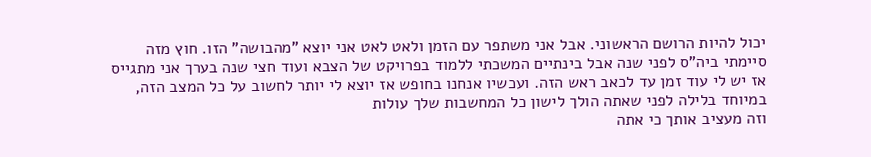יכול להיות הרושם הראשוני. אבל אני משתפר עם הזמן ולאט לאט אני יוצא "מהבושה" הזו. חוץ מזה סיימתי ביה"ס לפני שנה אבל בינתיים המשכתי ללמוד בפרויקט של הצבא ועוד חצי שנה בערך אני מתגייס אז יש לי עוד זמן עד לכאב ראש הזה. ועכשיו אנחנו בחופש אז יוצא לי יותר לחשוב על כל המצב הזה, במיוחד בלילה לפני שאתה הולך לישון כל המחשבות שלך עולות
וזה מעציב אותך כי אתה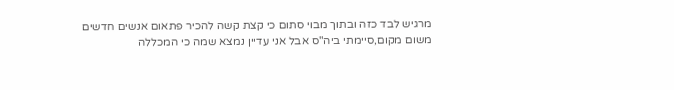מרגיש לבד כזה ובתוך מבוי סתום כי קצת קשה להכיר פתאום אנשים חדשים משום מקום,סיימתי ביה"ס אבל אני עדיין נמצא שמה כי המכללה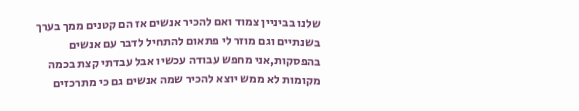שלנו בביניין צמוד ואם להכיר אנשים אז הם קטנים ממך בערך בשנתיים וגם מוזר לי פתאום להתחיל לדבר עם אנשים בהפסקות,אני מחפש עבודה עכשיו אבל עבדתי קצת בכמה מקומות לא ממש יוצא להכיר שמה אנשים גם כי מתרכזים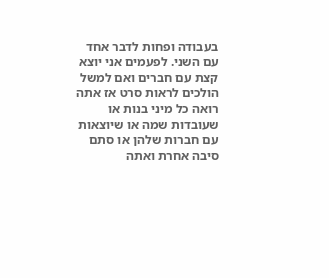בעבודה ופחות לדבר אחד עם השני. לפעמים אני יוצא קצת עם חברים ואם למשל הולכים לראות סרט אז אתה רואה כל מיני בנות או שעובדות שמה או שיוצאות עם חברות שלהן או סתם סיבה אחרת ואתה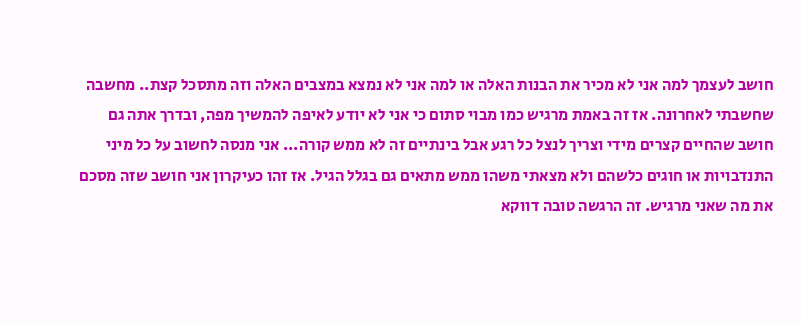חושב לעצמך למה אני לא מכיר את הבנות האלה או למה אני לא נמצא במצבים האלה וזה מתסכל קצת.. מחשבה שחשבתי לאחרונה. אז זה באמת מרגיש כמו מבוי סתום כי אני לא יודע לאיפה להמשיך מפה, ובדרך אתה גם חושב שהחיים קצרים מידי וצריך לנצל כל רגע אבל בינתיים זה לא ממש קורה... אני מנסה לחשוב על כל מיני התנדבויות או חוגים כלשהם ולא מצאתי משהו ממש מתאים גם בגלל הגיל. אז זהו כעיקרון אני חושב שזה מסכם את מה שאני מרגיש. זה הרגשה טובה דווקא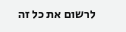לרשום את כל זה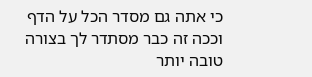כי אתה גם מסדר הכל על הדף וככה זה כבר מסתדר לך בצורה טובה יותר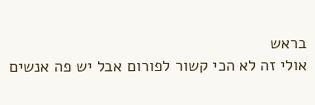בראש
אולי זה לא הכי קשור לפורום אבל יש פה אנשים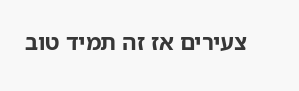צעירים אז זה תמיד טוב